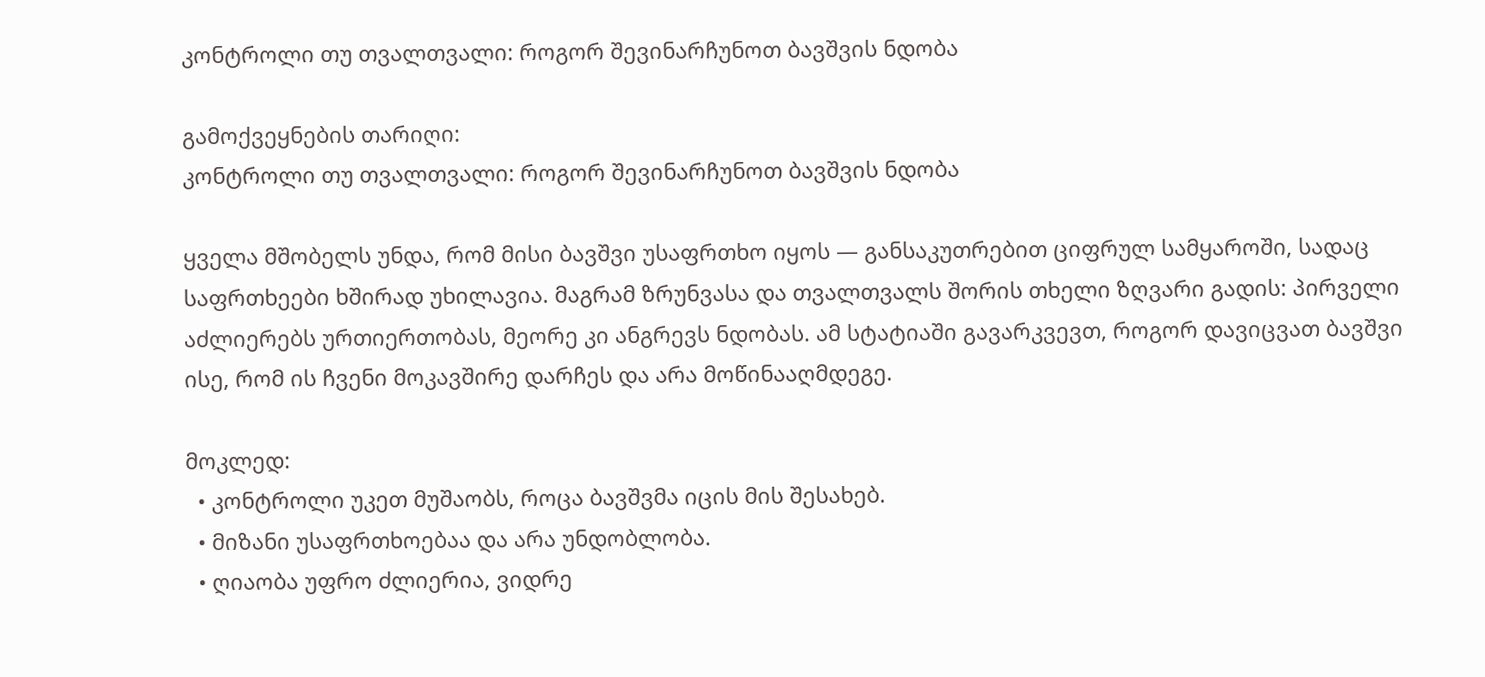კონტროლი თუ თვალთვალი: როგორ შევინარჩუნოთ ბავშვის ნდობა

გამოქვეყნების თარიღი:
კონტროლი თუ თვალთვალი: როგორ შევინარჩუნოთ ბავშვის ნდობა

ყველა მშობელს უნდა, რომ მისი ბავშვი უსაფრთხო იყოს — განსაკუთრებით ციფრულ სამყაროში, სადაც საფრთხეები ხშირად უხილავია. მაგრამ ზრუნვასა და თვალთვალს შორის თხელი ზღვარი გადის: პირველი აძლიერებს ურთიერთობას, მეორე კი ანგრევს ნდობას. ამ სტატიაში გავარკვევთ, როგორ დავიცვათ ბავშვი ისე, რომ ის ჩვენი მოკავშირე დარჩეს და არა მოწინააღმდეგე.

მოკლედ:
  • კონტროლი უკეთ მუშაობს, როცა ბავშვმა იცის მის შესახებ.
  • მიზანი უსაფრთხოებაა და არა უნდობლობა.
  • ღიაობა უფრო ძლიერია, ვიდრე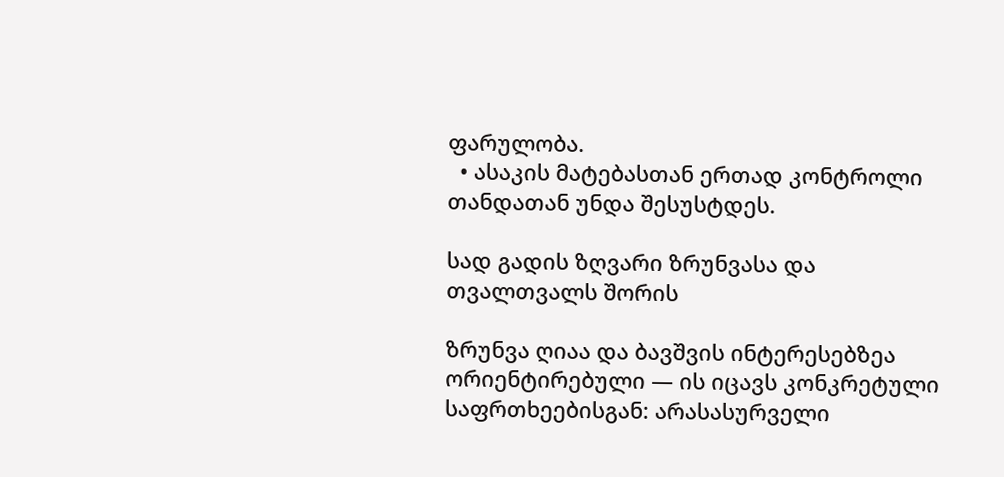ფარულობა.
  • ასაკის მატებასთან ერთად კონტროლი თანდათან უნდა შესუსტდეს.

სად გადის ზღვარი ზრუნვასა და თვალთვალს შორის

ზრუნვა ღიაა და ბავშვის ინტერესებზეა ორიენტირებული — ის იცავს კონკრეტული საფრთხეებისგან: არასასურველი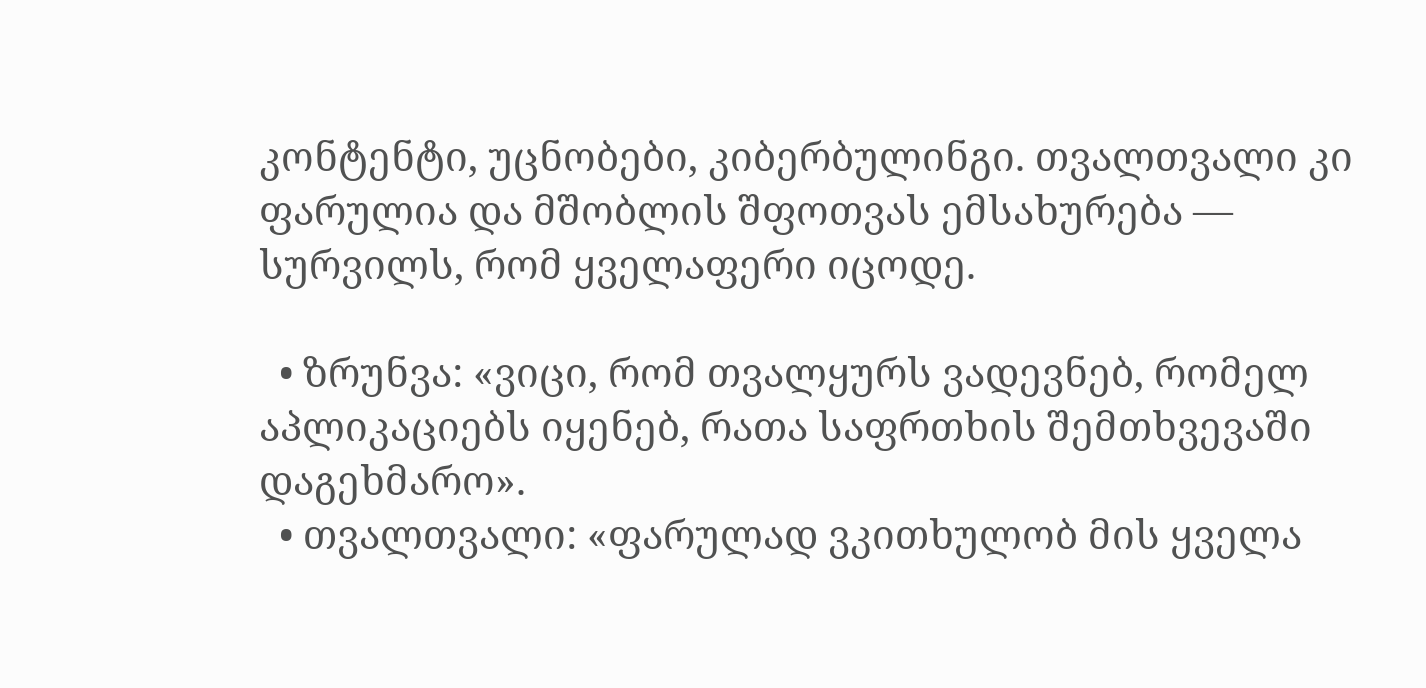კონტენტი, უცნობები, კიბერბულინგი. თვალთვალი კი ფარულია და მშობლის შფოთვას ემსახურება — სურვილს, რომ ყველაფერი იცოდე.

  • ზრუნვა: «ვიცი, რომ თვალყურს ვადევნებ, რომელ აპლიკაციებს იყენებ, რათა საფრთხის შემთხვევაში დაგეხმარო».
  • თვალთვალი: «ფარულად ვკითხულობ მის ყველა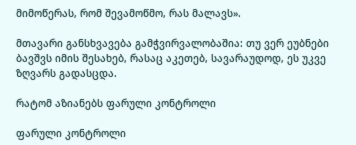მიმოწერას, რომ შევამოწმო, რას მალავს».

მთავარი განსხვავება გამჭვირვალობაშია: თუ ვერ ეუბნები ბავშვს იმის შესახებ, რასაც აკეთებ, სავარაუდოდ, ეს უკვე ზღვარს გადასცდა.

რატომ აზიანებს ფარული კონტროლი

ფარული კონტროლი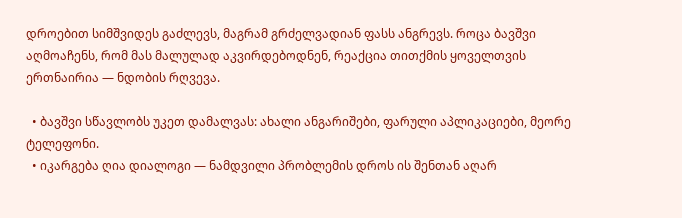დროებით სიმშვიდეს გაძლევს, მაგრამ გრძელვადიან ფასს ანგრევს. როცა ბავშვი აღმოაჩენს, რომ მას მალულად აკვირდებოდნენ, რეაქცია თითქმის ყოველთვის ერთნაირია — ნდობის რღვევა.

  • ბავშვი სწავლობს უკეთ დამალვას: ახალი ანგარიშები, ფარული აპლიკაციები, მეორე ტელეფონი.
  • იკარგება ღია დიალოგი — ნამდვილი პრობლემის დროს ის შენთან აღარ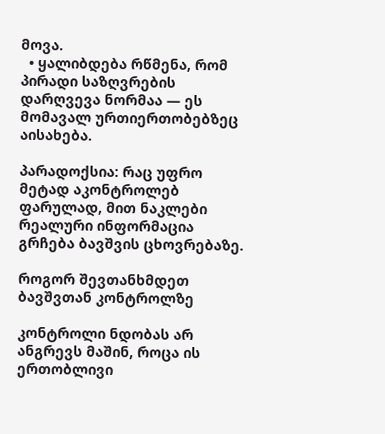მოვა.
  • ყალიბდება რწმენა, რომ პირადი საზღვრების დარღვევა ნორმაა — ეს მომავალ ურთიერთობებზეც აისახება.

პარადოქსია: რაც უფრო მეტად აკონტროლებ ფარულად, მით ნაკლები რეალური ინფორმაცია გრჩება ბავშვის ცხოვრებაზე.

როგორ შევთანხმდეთ ბავშვთან კონტროლზე

კონტროლი ნდობას არ ანგრევს მაშინ, როცა ის ერთობლივი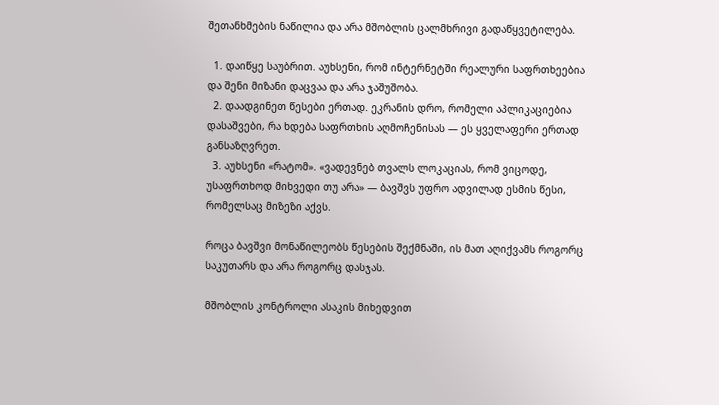შეთანხმების ნაწილია და არა მშობლის ცალმხრივი გადაწყვეტილება.

  1. დაიწყე საუბრით. აუხსენი, რომ ინტერნეტში რეალური საფრთხეებია და შენი მიზანი დაცვაა და არა ჯაშუშობა.
  2. დაადგინეთ წესები ერთად. ეკრანის დრო, რომელი აპლიკაციებია დასაშვები, რა ხდება საფრთხის აღმოჩენისას — ეს ყველაფერი ერთად განსაზღვრეთ.
  3. აუხსენი «რატომ». «ვადევნებ თვალს ლოკაციას, რომ ვიცოდე, უსაფრთხოდ მიხვედი თუ არა» — ბავშვს უფრო ადვილად ესმის წესი, რომელსაც მიზეზი აქვს.

როცა ბავშვი მონაწილეობს წესების შექმნაში, ის მათ აღიქვამს როგორც საკუთარს და არა როგორც დასჯას.

მშობლის კონტროლი ასაკის მიხედვით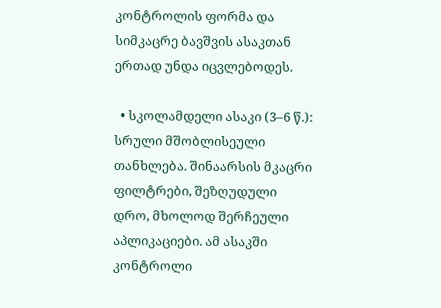კონტროლის ფორმა და სიმკაცრე ბავშვის ასაკთან ერთად უნდა იცვლებოდეს.

  • სკოლამდელი ასაკი (3–6 წ.): სრული მშობლისეული თანხლება. შინაარსის მკაცრი ფილტრები, შეზღუდული დრო, მხოლოდ შერჩეული აპლიკაციები. ამ ასაკში კონტროლი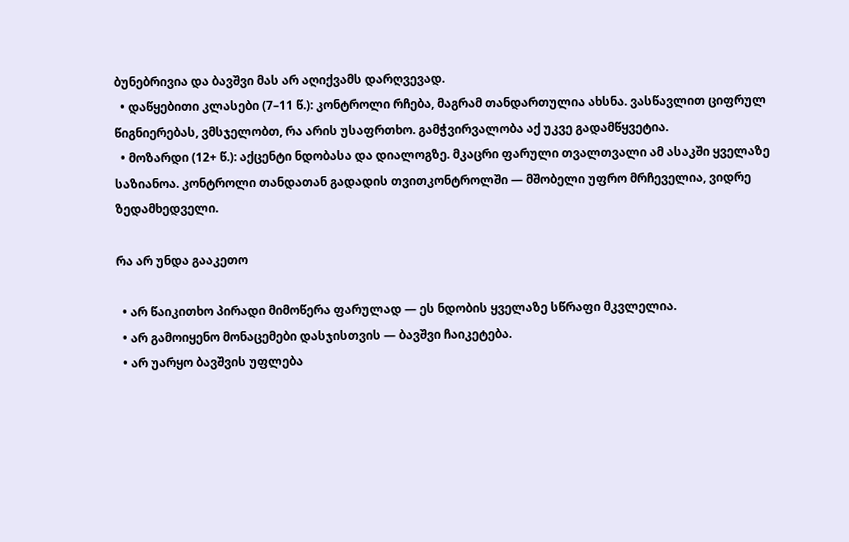ბუნებრივია და ბავშვი მას არ აღიქვამს დარღვევად.
  • დაწყებითი კლასები (7–11 წ.): კონტროლი რჩება, მაგრამ თანდართულია ახსნა. ვასწავლით ციფრულ წიგნიერებას, ვმსჯელობთ, რა არის უსაფრთხო. გამჭვირვალობა აქ უკვე გადამწყვეტია.
  • მოზარდი (12+ წ.): აქცენტი ნდობასა და დიალოგზე. მკაცრი ფარული თვალთვალი ამ ასაკში ყველაზე საზიანოა. კონტროლი თანდათან გადადის თვითკონტროლში — მშობელი უფრო მრჩეველია, ვიდრე ზედამხედველი.

რა არ უნდა გააკეთო

  • არ წაიკითხო პირადი მიმოწერა ფარულად — ეს ნდობის ყველაზე სწრაფი მკვლელია.
  • არ გამოიყენო მონაცემები დასჯისთვის — ბავშვი ჩაიკეტება.
  • არ უარყო ბავშვის უფლება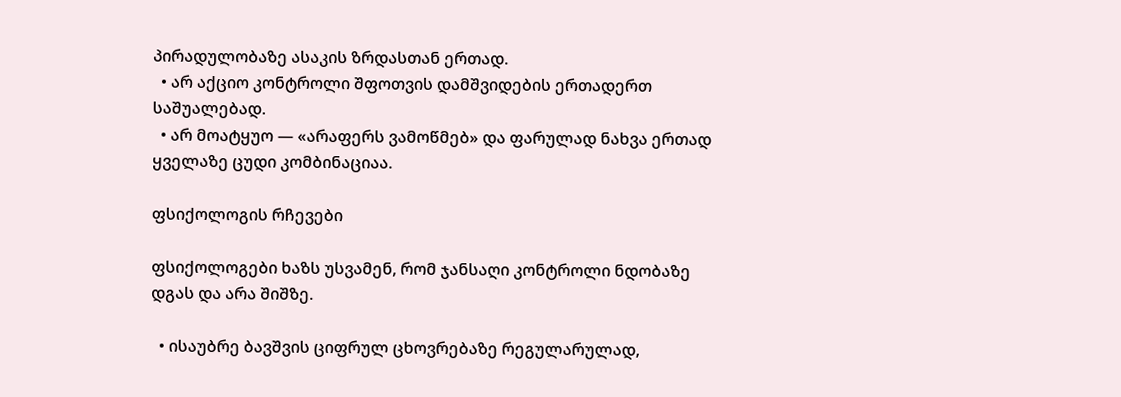პირადულობაზე ასაკის ზრდასთან ერთად.
  • არ აქციო კონტროლი შფოთვის დამშვიდების ერთადერთ საშუალებად.
  • არ მოატყუო — «არაფერს ვამოწმებ» და ფარულად ნახვა ერთად ყველაზე ცუდი კომბინაციაა.

ფსიქოლოგის რჩევები

ფსიქოლოგები ხაზს უსვამენ, რომ ჯანსაღი კონტროლი ნდობაზე დგას და არა შიშზე.

  • ისაუბრე ბავშვის ციფრულ ცხოვრებაზე რეგულარულად,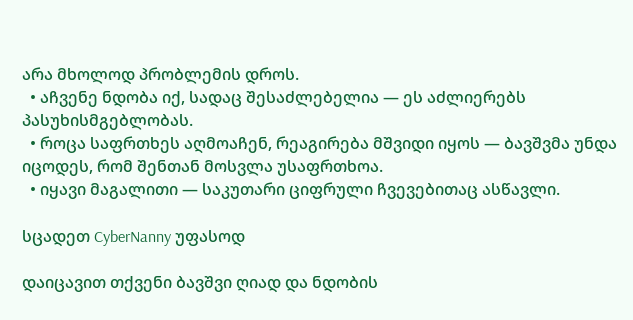არა მხოლოდ პრობლემის დროს.
  • აჩვენე ნდობა იქ, სადაც შესაძლებელია — ეს აძლიერებს პასუხისმგებლობას.
  • როცა საფრთხეს აღმოაჩენ, რეაგირება მშვიდი იყოს — ბავშვმა უნდა იცოდეს, რომ შენთან მოსვლა უსაფრთხოა.
  • იყავი მაგალითი — საკუთარი ციფრული ჩვევებითაც ასწავლი.

სცადეთ CyberNanny უფასოდ

დაიცავით თქვენი ბავშვი ღიად და ნდობის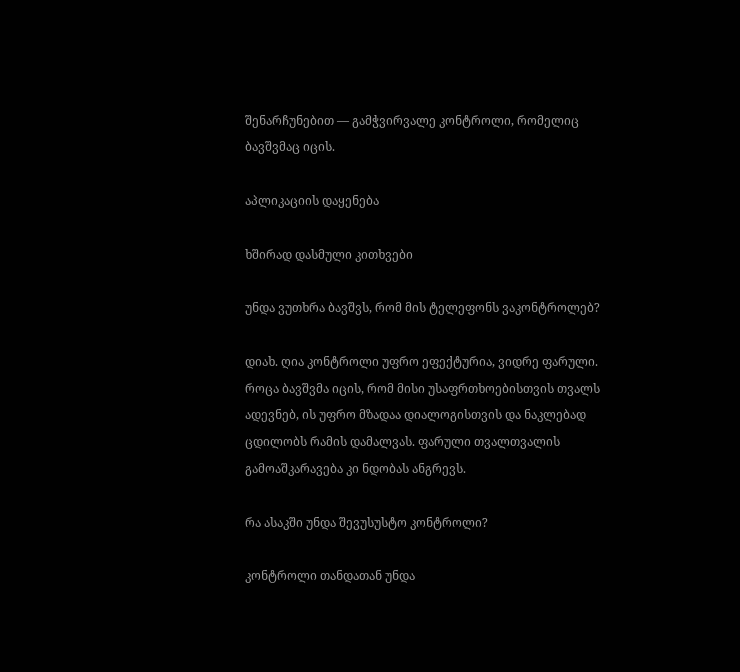შენარჩუნებით — გამჭვირვალე კონტროლი, რომელიც ბავშვმაც იცის.

აპლიკაციის დაყენება

ხშირად დასმული კითხვები

უნდა ვუთხრა ბავშვს, რომ მის ტელეფონს ვაკონტროლებ?

დიახ. ღია კონტროლი უფრო ეფექტურია, ვიდრე ფარული. როცა ბავშვმა იცის, რომ მისი უსაფრთხოებისთვის თვალს ადევნებ, ის უფრო მზადაა დიალოგისთვის და ნაკლებად ცდილობს რამის დამალვას. ფარული თვალთვალის გამოაშკარავება კი ნდობას ანგრევს.

რა ასაკში უნდა შევუსუსტო კონტროლი?

კონტროლი თანდათან უნდა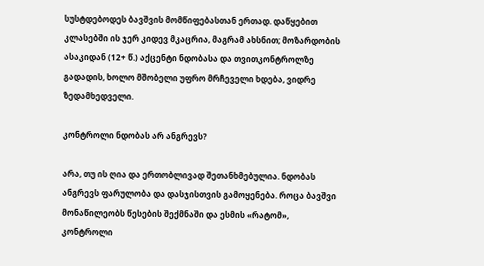სუსტდებოდეს ბავშვის მომწიფებასთან ერთად. დაწყებით კლასებში ის ჯერ კიდევ მკაცრია, მაგრამ ახსნით; მოზარდობის ასაკიდან (12+ წ.) აქცენტი ნდობასა და თვითკონტროლზე გადადის, ხოლო მშობელი უფრო მრჩეველი ხდება, ვიდრე ზედამხედველი.

კონტროლი ნდობას არ ანგრევს?

არა, თუ ის ღია და ერთობლივად შეთანხმებულია. ნდობას ანგრევს ფარულობა და დასჯისთვის გამოყენება. როცა ბავშვი მონაწილეობს წესების შექმნაში და ესმის «რატომ», კონტროლი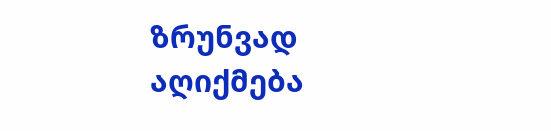ზრუნვად აღიქმება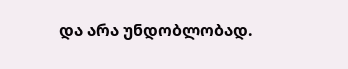და არა უნდობლობად.